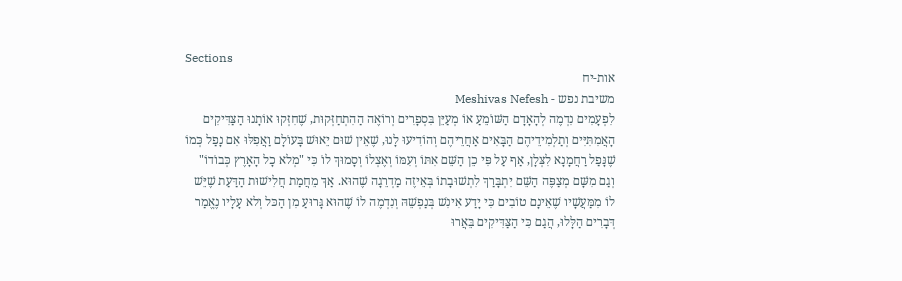Sections
אות-יח
משיבת נפש - Meshivas Nefesh
לִפְעָמִים נִדְמֶה לְהָאָדָם הַשּׁוֹמֵעַ אוֹ מְעַיֵּן בִּסְפָרִים וְרוֹאֶה הַהִתְחַזְּקוּת, שֶׁחִזְּקוּ אוֹתָנוּ הַצַּדִּיקִים הָאֲמִתִּיִּים וְתַלְמִידֵיהֶם הַבָּאִים אַחֲרֵיהֶם וְהוֹדִיעוּ לָנוּ, שֶׁאֵין שׁוּם יֵאוּשׁ בָּעוֹלָם וַאֲפִלּוּ אִם נָפַל כְּמוֹ שֶׁנָּפַל רַחֲמָנָא לִצְּלָן, אַף עַל פִּי כֵן הַשֵּׁם אִתּוֹ וְעִמּוֹ וְאֶצְלוֹ וְסָמוּךְ לוֹ כִּי "מְלא כָל הָאָרֶץ כְּבוֹדוֹ" וְגַם מִשָּׁם מְצַפֶּה הַשֵּׁם יִתְבָּרַךְ לִתְשׁוּבָתוֹ בְּאֵיזֶה מַדְרֵגָה שֶׁהוּא. אַךְ מֵחֲמַת חֲלִישׁוּת הַדַּעַת שֶׁיֵּשׁ לוֹ מִמַּעֲשָׁיו שֶׁאֵינָם טוֹבִים כִּי יָדַע אִינִשׁ בְּנַפְשֵׁהּ וְנִדְמֶה לוֹ שֶׁהוּא גָּרוּעַ מִן הַכּל וְלא עָלָיו נֶאֱמַר דְּבָרִים הַלָּלוּ, הֲגַם כִּי הַצַּדִּיקִים בֵּאֲרוּ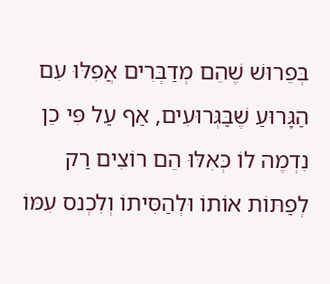בְּפֵרוּשׁ שֶׁהֵם מְדַבְּרִים אֲפִלּוּ עִם הַגָּרוּעַ שֶׁבַּגְּרוּעִים, אַף עַל פִּי כֵן נִדְמֶה לוֹ כְּאִלּוּ הֵם רוֹצִים רַק לְפַתּוֹת אוֹתוֹ וּלְהַסִּיתוֹ וְלִכְנס עִמּוֹ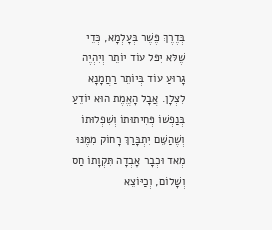בְּדֶרֶךְ פֶּשֶׁר בְּעָלְמָא, כְּדֵי שֶׁלּא יִפּל עוֹד יוֹתֵר וְיִהְיֶה גָּרוּעַ עוֹד בְּיוֹתֵר רַחֲמָנָא לִצְלָן. אֲבָל הָאֱמֶת הוּא יוֹדֵעַ בְּנַפְשׁוֹ פְּחִיתוּתוֹ וְשִׁפְלוּתוֹ וְשֶׁהַשֵּׁם יִתְבָּרַךְ רָחוֹק מִמֶּנּוּ מְאד וּכְבָר אָבְדָה תִּקְוָתוֹ חַס וְשָׁלוֹם, וְכַיּוֹצֵא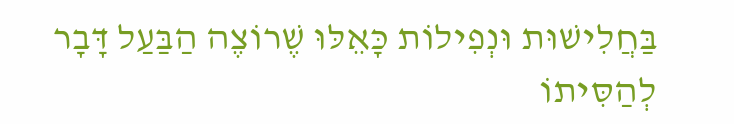בַּחֲלִישׁוּת וּנְפִילוֹת כָּאֵלּוּ שֶׁרוֹצֶה הַבַּעַל דָּבָר לְהַסִּיתוֹ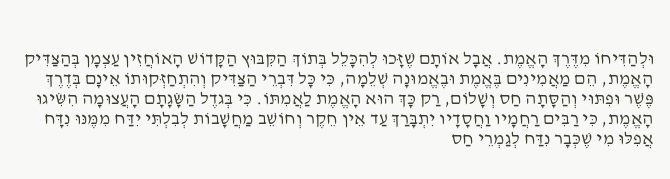וּלְהַדִּיחוֹ מִדֶּרֶךְ הָאֱמֶת. אֲבָל אוֹתָם שֶׁזָּכוּ לְהִכָּלֵל בְּתוֹךְ הַקִּבּוּץ הַקָּדוֹשׁ הָאוֹחֲזִין עַצְמָן בְּהַצַּדִּיק הָאֱמֶת, הֵם מַאֲמִינִים בֶּאֱמֶת וּבֶאֱמוּנָה שְׁלֵמָה, כִּי כָּל דִּבְרֵי הַצַּדִּיק וְהִתְחַזְּקוּתוֹ אֵינָם בְּדֶרֶךְ פֶּשֶׁר וּפִתּוּי וְהַסָּתָה חַס וְשָׁלוֹם, רַק כָּךְ הוּא הָאֱמֶת לַאֲמִתּוֹ. כִּי בְּגדֶל הַשָּׂגָתָם הָעֲצוּמָה הִשִּׂיגוּ הָאֱמֶת, כִּי רַבִּים רַחֲמָיו וַחֲסָדָיו יִתְבָּרַךְ עַד אֵין חֵקֶר וְחוֹשֵׁב מַחֲשָׁבוֹת לְבִלְתִּי יִדַּח מִמֶּנּוּ נִדָּח אֲפִלּוּ מִי שֶׁכְּבָר נִדַּח לְגַמְרֵי חַס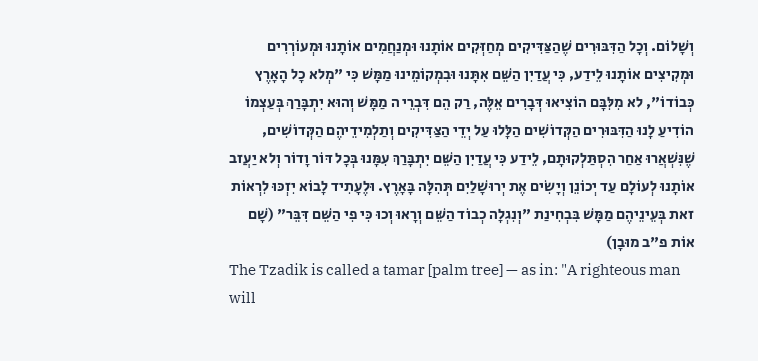וְשָׁלוֹם. וְכָל הַדִּבּוּרִים שֶׁהַצַּדִּיקִים מְחַזְּקִים אוֹתָנוּ וּמְנַחֲמִים אוֹתָנוּ וּמְעוֹרְרִים וּמְקִיצִים אוֹתָנוּ לֵידַע, כִּי עֲדַיִן הַשֵּׁם אִתָּנוּ וּבִמְקוֹמֵינוּ מַמָּשׁ כִּי "מְלא כָל הָאָרֶץ כְּבוֹדוֹ", לא מִלִּבָּם הוֹצִיאוּ דְּבָרִים אֵלֶּה, רַק הֵם דִּבְרֵי ה מַמָּשׁ וְהוּא יִתְבָּרַךְ בְּעַצְמוֹ הוֹדִיעַ לָנוּ הַדִּבּוּרִים הַקְּדוֹשִׁים הַלָּלוּ עַל יְדֵי הַצַּדִּיקִים וְתַלְמִידֵיהֶם הַקְּדוֹשִׁים, שֶׁנִּשְׁאֲרוּ אַחַר הִסְתַּלְקוּתָם, לֵידַע כִּי עֲדַיִן הַשֵּׁם יִתְבָּרַךְ עִמָּנוּ בְּכָל דּוֹר וָדוֹר וְלא יַעֲזב אוֹתָנוּ לְעוֹלָם עַד יְכוֹנֵן וְיָשִׂים אֶת יְרוּשָׁלַיִם תְּהִלָּה בָּאָרֶץ. וּלֶעָתִיד לָבוֹא יִזְכּוּ לִרְאוֹת זאת בְּעֵינֵיהֶם מַמָּשׁ בִּבְחִינַת "וְנִגְלָה כְבוֹד הַשֵּׁם וְרָאוּ וְכוּ כִּי פִי הַשֵּׁם דִּבֵּר" (שָׁם אוֹת פ"ב מוּבָן)
The Tzadik is called a tamar [palm tree] — as in: "A righteous man will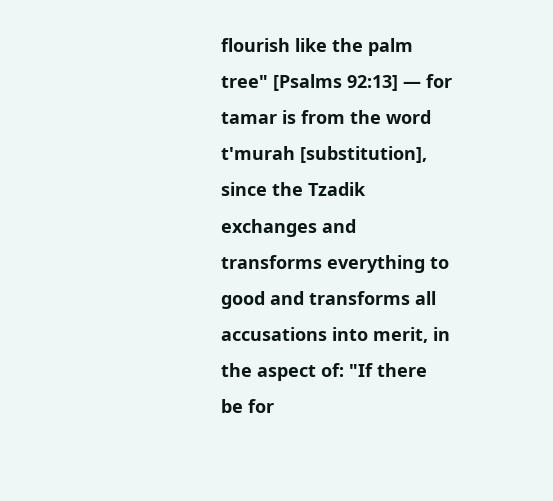flourish like the palm tree" [Psalms 92:13] — for tamar is from the word t'murah [substitution], since the Tzadik exchanges and transforms everything to good and transforms all accusations into merit, in the aspect of: "If there be for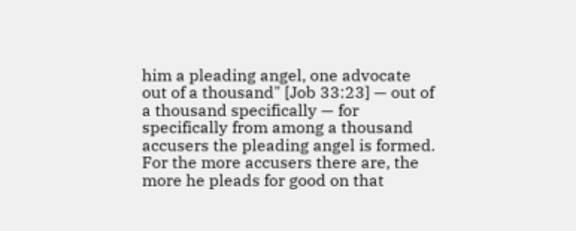him a pleading angel, one advocate out of a thousand" [Job 33:23] — out of a thousand specifically — for specifically from among a thousand accusers the pleading angel is formed. For the more accusers there are, the more he pleads for good on that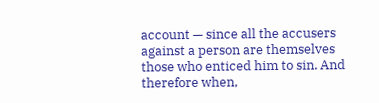account — since all the accusers against a person are themselves those who enticed him to sin. And therefore when,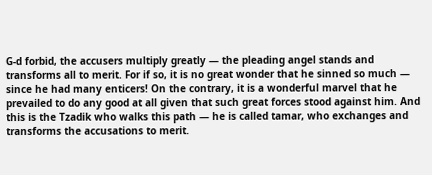G-d forbid, the accusers multiply greatly — the pleading angel stands and transforms all to merit. For if so, it is no great wonder that he sinned so much — since he had many enticers! On the contrary, it is a wonderful marvel that he prevailed to do any good at all given that such great forces stood against him. And this is the Tzadik who walks this path — he is called tamar, who exchanges and transforms the accusations to merit.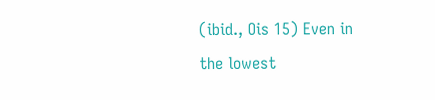(ibid., Ois 15) Even in the lowest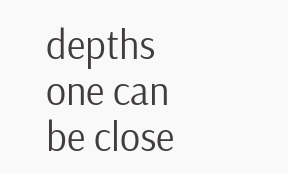depths one can be close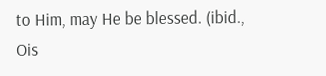to Him, may He be blessed. (ibid., Ois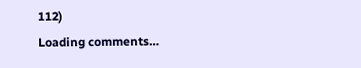112)
Loading comments…